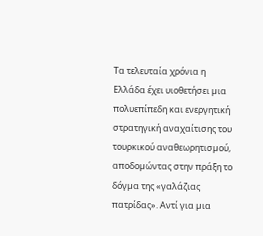Τα τελευταία χρόνια η Ελλάδα έχει υιοθετήσει µια πολυεπίπεδη και ενεργητική στρατηγική αναχαίτισης του τουρκικού αναθεωρητισµού, αποδοµώντας στην πράξη το δόγµα της «γαλάζιας πατρίδας». Αντί για µια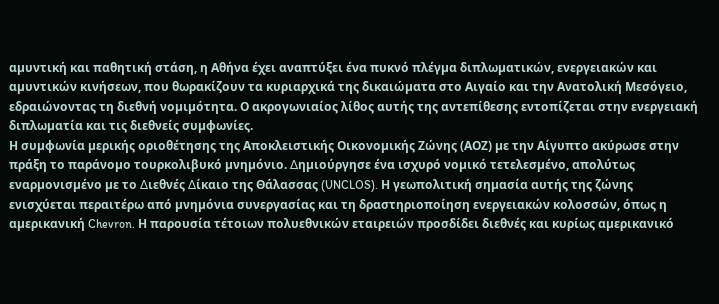αµυντική και παθητική στάση, η Αθήνα έχει αναπτύξει ένα πυκνό πλέγµα διπλωµατικών, ενεργειακών και αµυντικών κινήσεων, που θωρακίζουν τα κυριαρχικά της δικαιώµατα στο Αιγαίο και την Ανατολική Μεσόγειο, εδραιώνοντας τη διεθνή νοµιµότητα. Ο ακρογωνιαίος λίθος αυτής της αντεπίθεσης εντοπίζεται στην ενεργειακή διπλωµατία και τις διεθνείς συµφωνίες.
Η συµφωνία µερικής οριοθέτησης της Αποκλειστικής Οικονοµικής Ζώνης (ΑΟΖ) µε την Αίγυπτο ακύρωσε στην πράξη το παράνοµο τουρκολιβυκό µνηµόνιο. ∆ηµιούργησε ένα ισχυρό νοµικό τετελεσµένο, απολύτως εναρµονισµένο µε το ∆ιεθνές ∆ίκαιο της Θάλασσας (UNCLOS). Η γεωπολιτική σηµασία αυτής της ζώνης ενισχύεται περαιτέρω από µνηµόνια συνεργασίας και τη δραστηριοποίηση ενεργειακών κολοσσών, όπως η αµερικανική Chevron. Η παρουσία τέτοιων πολυεθνικών εταιρειών προσδίδει διεθνές και κυρίως αµερικανικό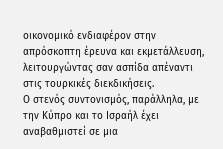οικονοµικό ενδιαφέρον στην απρόσκοπτη έρευνα και εκµετάλλευση, λειτουργώντας σαν ασπίδα απέναντι στις τουρκικές διεκδικήσεις.
Ο στενός συντονισµός, παράλληλα, µε την Κύπρο και το Ισραήλ έχει αναβαθµιστεί σε µια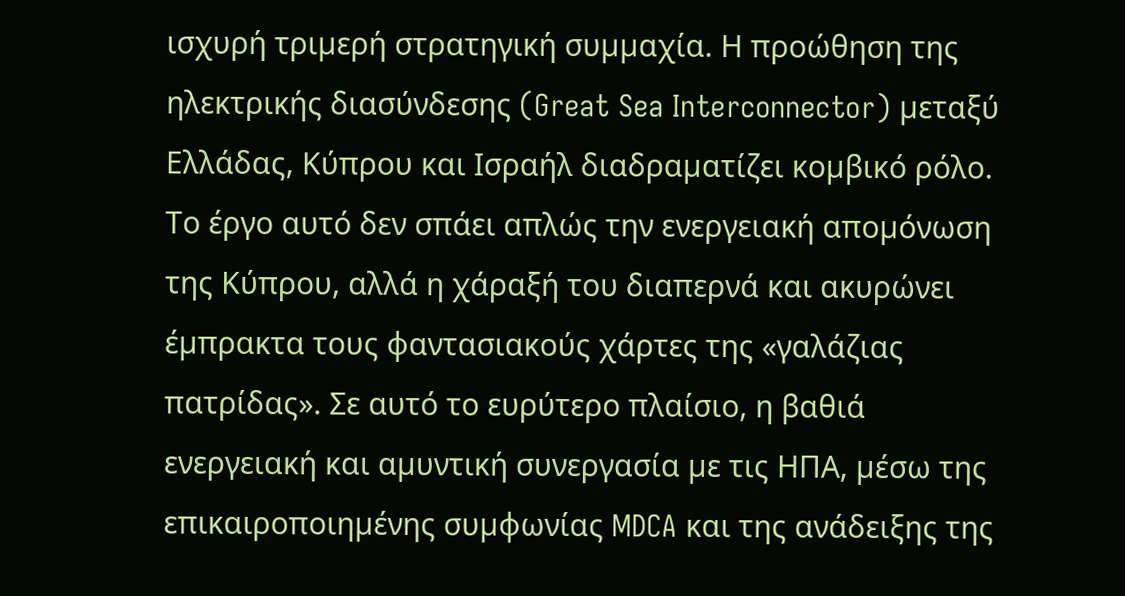ισχυρή τριµερή στρατηγική συµµαχία. Η προώθηση της ηλεκτρικής διασύνδεσης (Great Sea Interconnector) µεταξύ Ελλάδας, Κύπρου και Ισραήλ διαδραµατίζει κοµβικό ρόλο. Το έργο αυτό δεν σπάει απλώς την ενεργειακή αποµόνωση της Κύπρου, αλλά η χάραξή του διαπερνά και ακυρώνει έµπρακτα τους φαντασιακούς χάρτες της «γαλάζιας πατρίδας». Σε αυτό το ευρύτερο πλαίσιο, η βαθιά ενεργειακή και αµυντική συνεργασία µε τις ΗΠΑ, µέσω της επικαιροποιηµένης συµφωνίας MDCA και της ανάδειξης της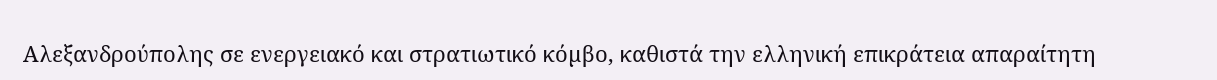Αλεξανδρούπολης σε ενεργειακό και στρατιωτικό κόµβο, καθιστά την ελληνική επικράτεια απαραίτητη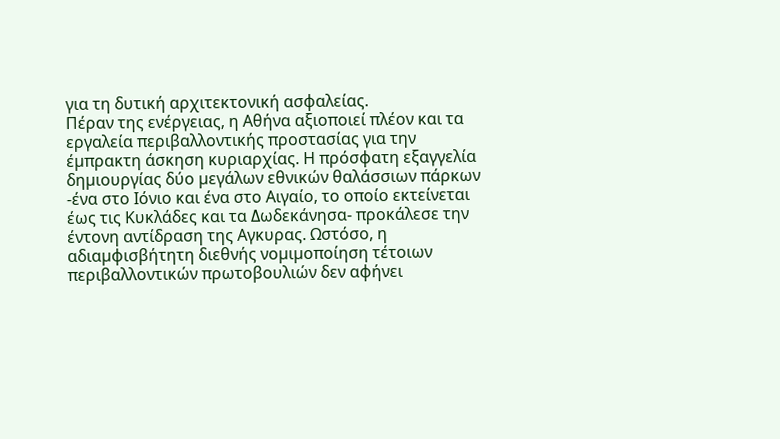για τη δυτική αρχιτεκτονική ασφαλείας.
Πέραν της ενέργειας, η Αθήνα αξιοποιεί πλέον και τα εργαλεία περιβαλλοντικής προστασίας για την έµπρακτη άσκηση κυριαρχίας. Η πρόσφατη εξαγγελία δηµιουργίας δύο µεγάλων εθνικών θαλάσσιων πάρκων -ένα στο Ιόνιο και ένα στο Αιγαίο, το οποίο εκτείνεται έως τις Κυκλάδες και τα ∆ωδεκάνησα- προκάλεσε την έντονη αντίδραση της Αγκυρας. Ωστόσο, η αδιαµφισβήτητη διεθνής νοµιµοποίηση τέτοιων περιβαλλοντικών πρωτοβουλιών δεν αφήνει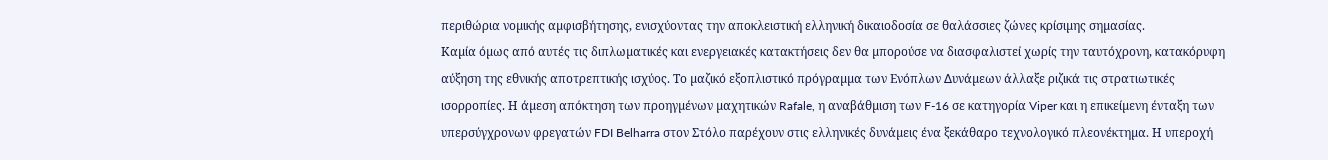περιθώρια νοµικής αµφισβήτησης, ενισχύοντας την αποκλειστική ελληνική δικαιοδοσία σε θαλάσσιες ζώνες κρίσιµης σηµασίας.
Καµία όµως από αυτές τις διπλωµατικές και ενεργειακές κατακτήσεις δεν θα µπορούσε να διασφαλιστεί χωρίς την ταυτόχρονη, κατακόρυφη αύξηση της εθνικής αποτρεπτικής ισχύος. Το µαζικό εξοπλιστικό πρόγραµµα των Ενόπλων ∆υνάµεων άλλαξε ριζικά τις στρατιωτικές ισορροπίες. Η άµεση απόκτηση των προηγµένων µαχητικών Rafale, η αναβάθµιση των F-16 σε κατηγορία Viper και η επικείµενη ένταξη των υπερσύγχρονων φρεγατών FDI Belharra στον Στόλο παρέχουν στις ελληνικές δυνάµεις ένα ξεκάθαρο τεχνολογικό πλεονέκτηµα. Η υπεροχή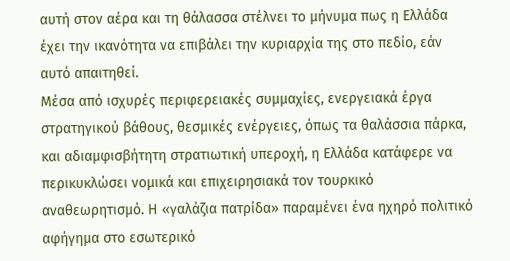αυτή στον αέρα και τη θάλασσα στέλνει το µήνυµα πως η Ελλάδα έχει την ικανότητα να επιβάλει την κυριαρχία της στο πεδίο, εάν αυτό απαιτηθεί.
Μέσα από ισχυρές περιφερειακές συµµαχίες, ενεργειακά έργα στρατηγικού βάθους, θεσµικές ενέργειες, όπως τα θαλάσσια πάρκα, και αδιαµφισβήτητη στρατιωτική υπεροχή, η Ελλάδα κατάφερε να περικυκλώσει νοµικά και επιχειρησιακά τον τουρκικό αναθεωρητισµό. Η «γαλάζια πατρίδα» παραµένει ένα ηχηρό πολιτικό αφήγηµα στο εσωτερικό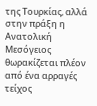της Τουρκίας, αλλά στην πράξη η Ανατολική Μεσόγειος θωρακίζεται πλέον από ένα αρραγές τείχος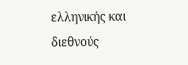ελληνικής και διεθνούς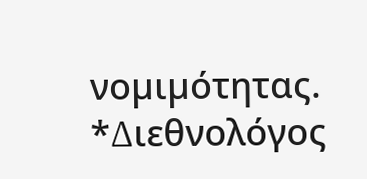νοµιµότητας.
*∆ιεθνολόγος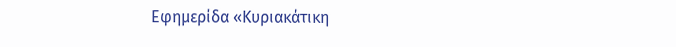Εφημερίδα «Κυριακάτικη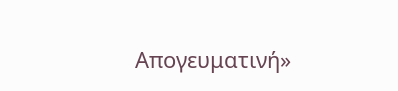Απογευματινή»